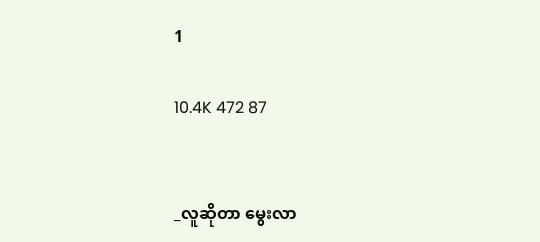1

10.4K 472 87


_လူဆိုတာ မွေးလာ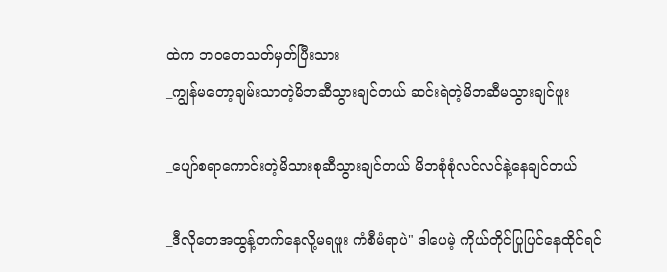ထဲက ဘ၀တေသတ်မှတ်ပြီးသား
_ကျွန်မတော့ချမ်းသာတဲ့မိဘဆီသွားချင်တယ် ဆင်းရဲတဲ့မိဘဆီမသွားချင်ဖူး

_ပျော်စရာကောင်းတဲ့မိသားစုဆီသွားချင်တယ် မိဘစုံစုံလင်လင်နဲ့နေချင်တယ်

_ဒီလိုတေအထွန့်တက်နေလို့မရဖူး ကံစီမံရာပဲ" ဒါပေမဲ့ ကိုယ်တိုင်ပြုပြင်နေထိုင်ရင်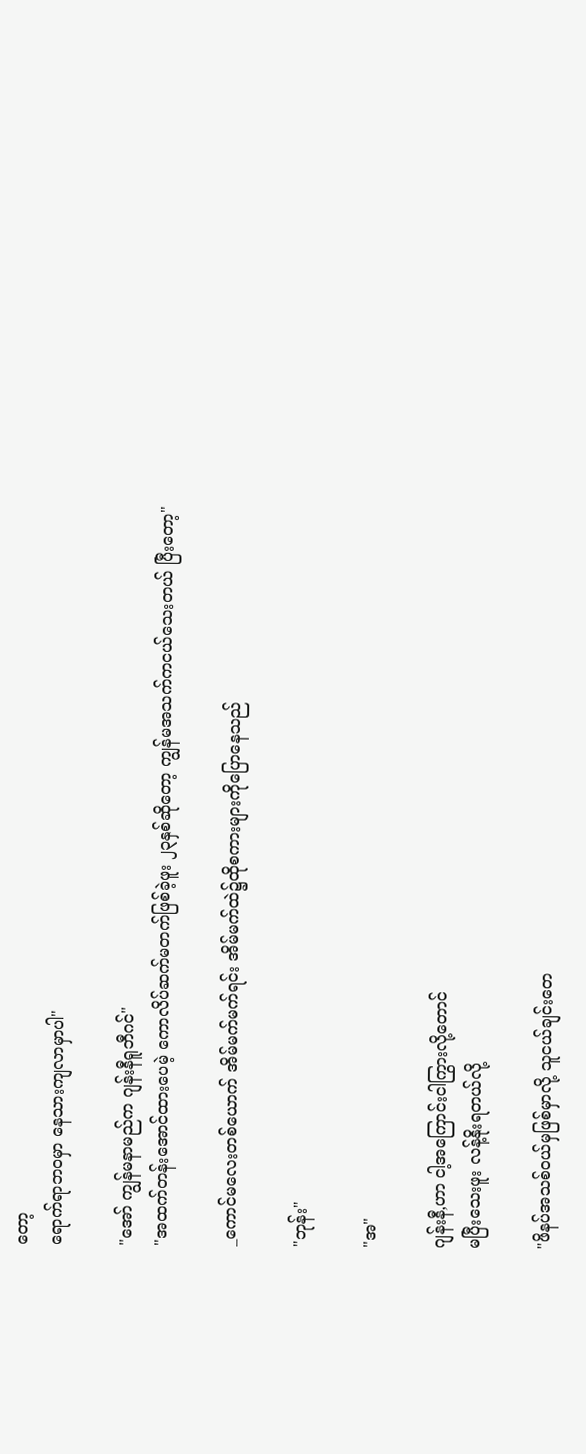တော့
ရောက်ရာဘ၀မှာ နေသားကျလာမှာပါ"

"အော် ကျွန်မနာမည်က ဂျန်းနီရူဘီဂင်"
"အထက်တန်းအောင်ထားပေမဲ့ ကောလိပ်ဆက်မတက်ဖြစ်ခဲ့ဖူး ၂၃နှစ်ဆိုတော့ ကျွန်မအသက်ကငယ်သေးတယ် ပြီးတော့"

_ကောင်မလေးတစ်ယောက် အိမ်မက်မက်ရင်း အိမ်မက်ထဲ၌ထိုစကားများကိုပြောနေသည်

"ဘုန်း"

"အ"

ဂျန်းနီ,ဟာ ငါ့အကြောင်းငါကြွားလို့တောင်
မပြီးသေးဖူး လန့်နိုးရတယ်လို့

"ဖိနပ်အသစ်၀ယ်မှဖြစ်မှာလို့ သူငယ်ချင်းတေ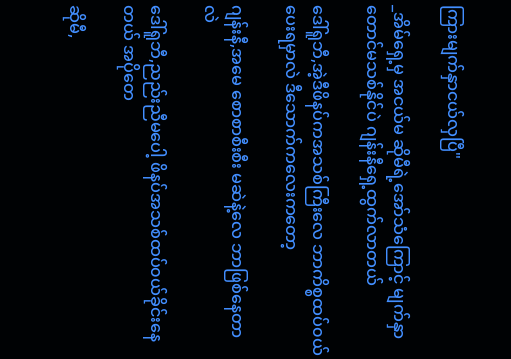ကြားမျက်နှာငယ်လှပြီ"

_အိမ်ရှေ့မှ အငယ်မ ဆိုမီရဲ့အော်သံကြောင့် မျက်နှာတောင်မသစ်နိုင်ပဲ ဂျန်းနီရှေ့ထွက်လာတယ်

ဒေါ်ရူဘီ,အဲ့ဒီဖိနပ်ကအသစ်ကြီးလေ ဘာကိစ္စထပ်၀ယ်ပေးရမှာလဲ ဒီသောက်ကလေးကတော့

ဂျန်းနီ,အမေ စောစာစီးစီး မဆဲနဲ့လေ ဘာဖြစ်နေတာလဲ

ဒေါ်ရူဘီ,ညည်းညီမပေါ့ ဖိနပ်အသစ်ထပ်၀ယ်ခိုင်းနေတယ် အပိုတေ

ဆိုမီ,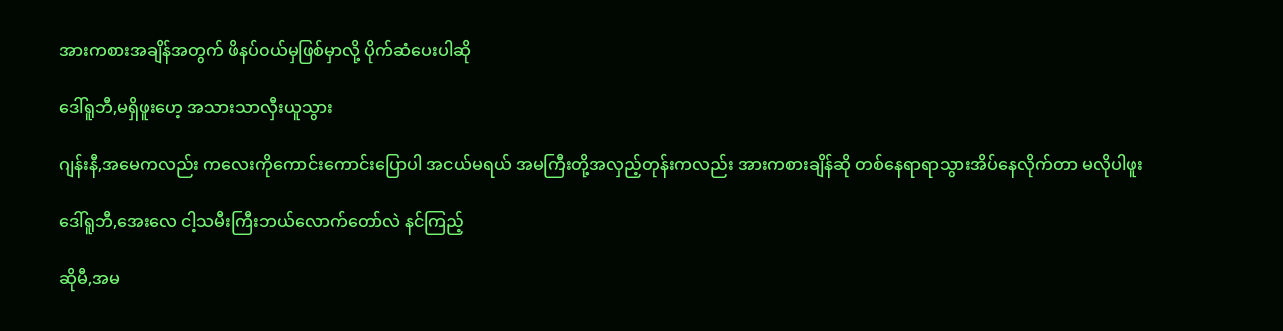အားကစားအချိန်အတွက် ဖိနပ်၀ယ်မှဖြစ်မှာလို့ ပိုက်ဆံပေးပါဆို

ဒေါ်ရူဘီ,မရှိဖူးဟေ့ အသားသာလှီးယူသွား

ဂျန်းနီ,အမေကလည်း ကလေးကိုကောင်းကောင်းပြောပါ အငယ်မရယ် အမကြီးတို့အလှည့်တုန်းကလည်း အားကစားချိန်ဆို တစ်နေရာရာသွားအိပ်နေလိုက်တာ မလိုပါဖူး

ဒေါ်ရူဘီ,အေးလေ ငါ့သမီးကြီးဘယ်လောက်တော်လဲ နင်ကြည့်

ဆိုမီ,အ‌မ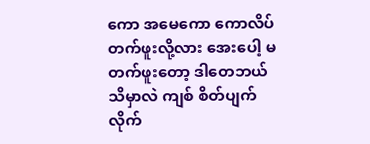ကော အမေကော ကောလိပ်တက်ဖူးလို့လား အေးပေါ့ မတက်ဖူးတော့ ဒါတေဘယ်သိမှာလဲ ကျစ် စိတ်ပျက်လိုက်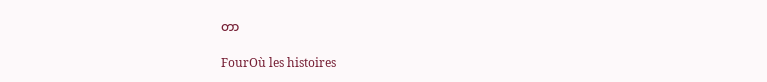တာ

FourOù les histoires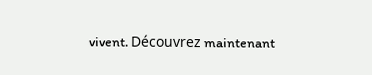vivent. Découvrez maintenant